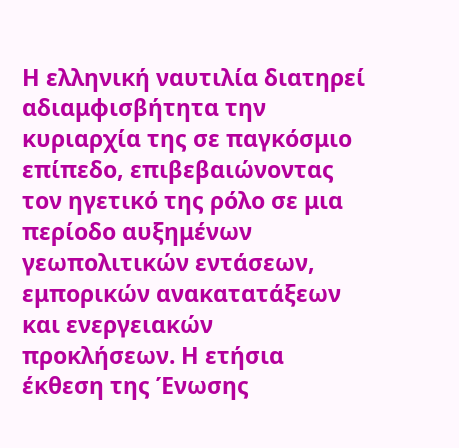Η ελληνική ναυτιλία διατηρεί αδιαμφισβήτητα την κυριαρχία της σε παγκόσμιο επίπεδο, επιβεβαιώνοντας τον ηγετικό της ρόλο σε μια περίοδο αυξημένων γεωπολιτικών εντάσεων, εμπορικών ανακατατάξεων και ενεργειακών προκλήσεων. Η ετήσια έκθεση της Ένωσης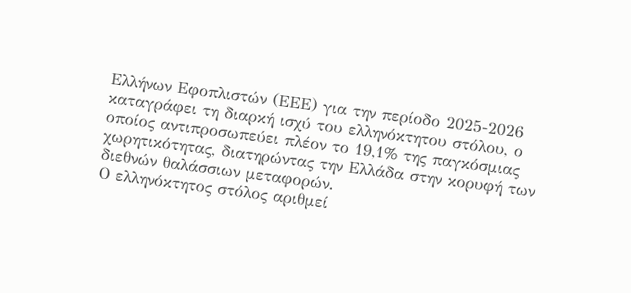Ελλήνων Εφοπλιστών (ΕΕΕ) για την περίοδο 2025-2026 καταγράφει τη διαρκή ισχύ του ελληνόκτητου στόλου, ο οποίος αντιπροσωπεύει πλέον το 19,1% της παγκόσμιας χωρητικότητας, διατηρώντας την Ελλάδα στην κορυφή των διεθνών θαλάσσιων μεταφορών.
Ο ελληνόκτητος στόλος αριθμεί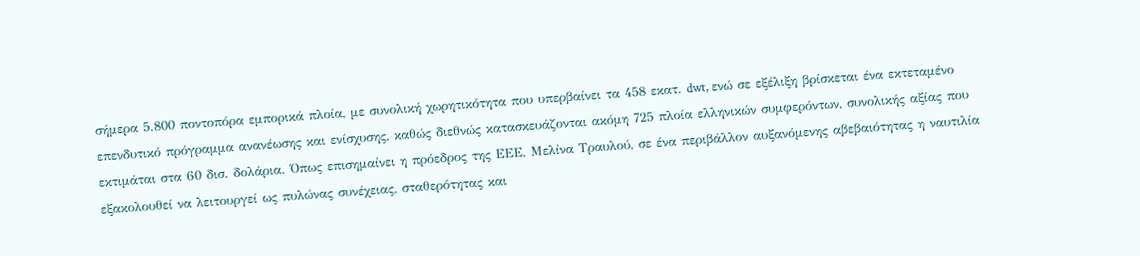σήμερα 5.800 ποντοπόρα εμπορικά πλοία, με συνολική χωρητικότητα που υπερβαίνει τα 458 εκατ. dwt, ενώ σε εξέλιξη βρίσκεται ένα εκτεταμένο επενδυτικό πρόγραμμα ανανέωσης και ενίσχυσης, καθώς διεθνώς κατασκευάζονται ακόμη 725 πλοία ελληνικών συμφερόντων, συνολικής αξίας που εκτιμάται στα 60 δισ. δολάρια. Όπως επισημαίνει η πρόεδρος της ΕΕΕ, Μελίνα Τραυλού, σε ένα περιβάλλον αυξανόμενης αβεβαιότητας η ναυτιλία εξακολουθεί να λειτουργεί ως πυλώνας συνέχειας, σταθερότητας και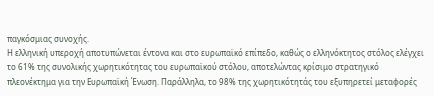παγκόσμιας συνοχής.
Η ελληνική υπεροχή αποτυπώνεται έντονα και στο ευρωπαϊκό επίπεδο, καθώς ο ελληνόκτητος στόλος ελέγχει το 61% της συνολικής χωρητικότητας του ευρωπαϊκού στόλου, αποτελώντας κρίσιμο στρατηγικό πλεονέκτημα για την Ευρωπαϊκή Ένωση. Παράλληλα, το 98% της χωρητικότητάς του εξυπηρετεί μεταφορές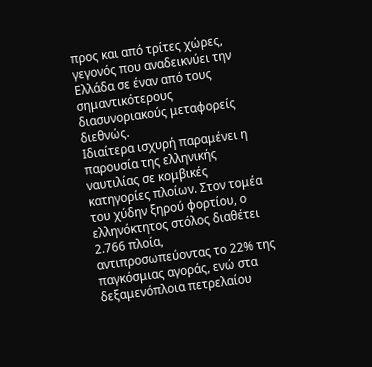προς και από τρίτες χώρες, γεγονός που αναδεικνύει την Ελλάδα σε έναν από τους σημαντικότερους διασυνοριακούς μεταφορείς διεθνώς.
Ιδιαίτερα ισχυρή παραμένει η παρουσία της ελληνικής ναυτιλίας σε κομβικές κατηγορίες πλοίων. Στον τομέα του χύδην ξηρού φορτίου, ο ελληνόκτητος στόλος διαθέτει 2.766 πλοία, αντιπροσωπεύοντας το 22% της παγκόσμιας αγοράς, ενώ στα δεξαμενόπλοια πετρελαίου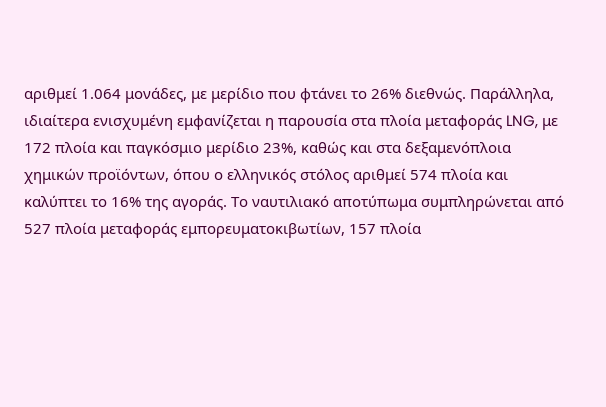αριθμεί 1.064 μονάδες, με μερίδιο που φτάνει το 26% διεθνώς. Παράλληλα, ιδιαίτερα ενισχυμένη εμφανίζεται η παρουσία στα πλοία μεταφοράς LNG, με 172 πλοία και παγκόσμιο μερίδιο 23%, καθώς και στα δεξαμενόπλοια χημικών προϊόντων, όπου ο ελληνικός στόλος αριθμεί 574 πλοία και καλύπτει το 16% της αγοράς. Το ναυτιλιακό αποτύπωμα συμπληρώνεται από 527 πλοία μεταφοράς εμπορευματοκιβωτίων, 157 πλοία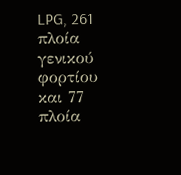LPG, 261 πλοία γενικού φορτίου και 77 πλοία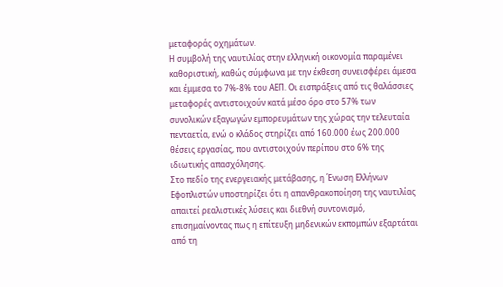μεταφοράς οχημάτων.
Η συμβολή της ναυτιλίας στην ελληνική οικονομία παραμένει καθοριστική, καθώς σύμφωνα με την έκθεση συνεισφέρει άμεσα και έμμεσα το 7%-8% του ΑΕΠ. Οι εισπράξεις από τις θαλάσσιες μεταφορές αντιστοιχούν κατά μέσο όρο στο 57% των συνολικών εξαγωγών εμπορευμάτων της χώρας την τελευταία πενταετία, ενώ ο κλάδος στηρίζει από 160.000 έως 200.000 θέσεις εργασίας, που αντιστοιχούν περίπου στο 6% της ιδιωτικής απασχόλησης.
Στο πεδίο της ενεργειακής μετάβασης, η Ένωση Ελλήνων Εφοπλιστών υποστηρίζει ότι η απανθρακοποίηση της ναυτιλίας απαιτεί ρεαλιστικές λύσεις και διεθνή συντονισμό, επισημαίνοντας πως η επίτευξη μηδενικών εκπομπών εξαρτάται από τη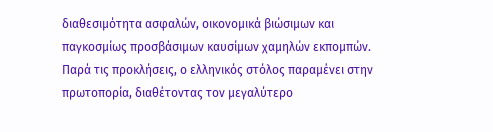διαθεσιμότητα ασφαλών, οικονομικά βιώσιμων και παγκοσμίως προσβάσιμων καυσίμων χαμηλών εκπομπών. Παρά τις προκλήσεις, ο ελληνικός στόλος παραμένει στην πρωτοπορία, διαθέτοντας τον μεγαλύτερο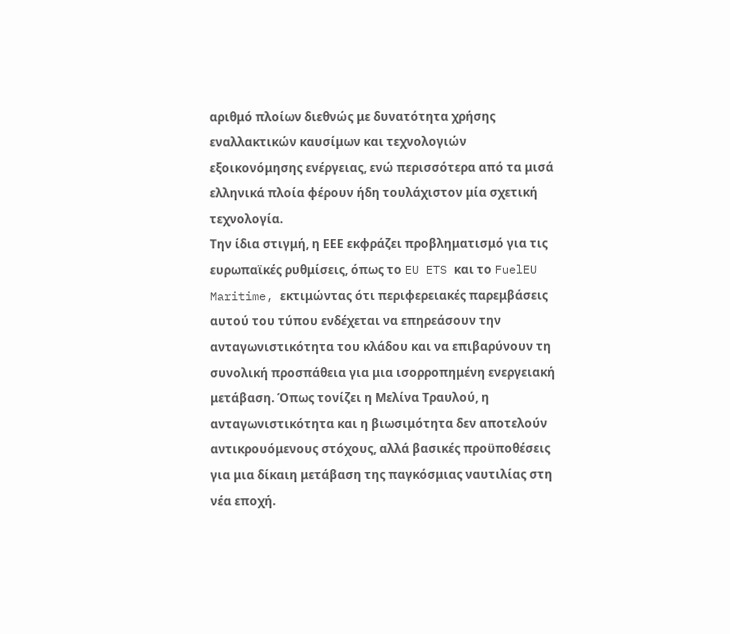αριθμό πλοίων διεθνώς με δυνατότητα χρήσης εναλλακτικών καυσίμων και τεχνολογιών εξοικονόμησης ενέργειας, ενώ περισσότερα από τα μισά ελληνικά πλοία φέρουν ήδη τουλάχιστον μία σχετική τεχνολογία.
Την ίδια στιγμή, η ΕΕΕ εκφράζει προβληματισμό για τις ευρωπαϊκές ρυθμίσεις, όπως το EU ETS και το FuelEU Maritime, εκτιμώντας ότι περιφερειακές παρεμβάσεις αυτού του τύπου ενδέχεται να επηρεάσουν την ανταγωνιστικότητα του κλάδου και να επιβαρύνουν τη συνολική προσπάθεια για μια ισορροπημένη ενεργειακή μετάβαση. Όπως τονίζει η Μελίνα Τραυλού, η ανταγωνιστικότητα και η βιωσιμότητα δεν αποτελούν αντικρουόμενους στόχους, αλλά βασικές προϋποθέσεις για μια δίκαιη μετάβαση της παγκόσμιας ναυτιλίας στη νέα εποχή.